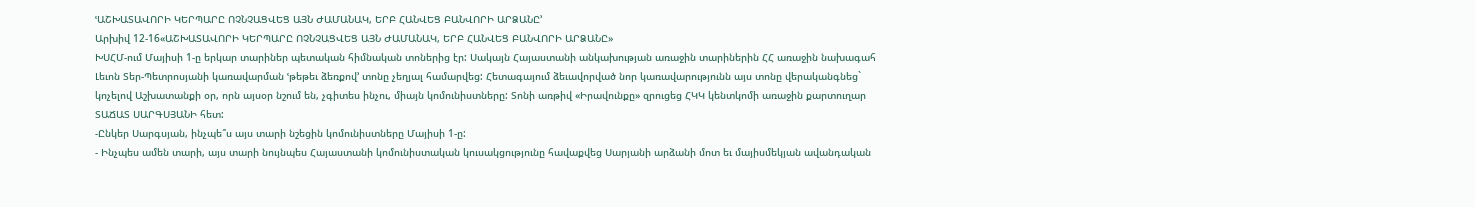ՙԱՇԽԱՏԱՎՈՐԻ ԿԵՐՊԱՐԸ ՈՉՆՉԱՑՎԵՑ ԱՅՆ ԺԱՄԱՆԱԿ, ԵՐԲ ՀԱՆՎԵՑ ԲԱՆՎՈՐԻ ԱՐՁԱՆԸ՚
Արխիվ 12-16«ԱՇԽԱՏԱՎՈՐԻ ԿԵՐՊԱՐԸ ՈՉՆՉԱՑՎԵՑ ԱՅՆ ԺԱՄԱՆԱԿ, ԵՐԲ ՀԱՆՎԵՑ ԲԱՆՎՈՐԻ ԱՐՁԱՆԸ»
ԽՍՀՄ-ում Մայիսի 1-ը երկար տարիներ պետական հիմնական տոներից էր: Սակայն Հայաստանի անկախության առաջին տարիներին ՀՀ առաջին նախագահ Լեւոն Տեր-Պետրոսյանի կառավարման ՙթեթեւ ձեռքով՚ տոնը չեղյալ համարվեց: Հետագայում ձեւավորված նոր կառավարությունն այս տոնը վերականգնեց` կոչելով Աշխատանքի օր, որն այսօր նշում են, չգիտես ինչու, միայն կոմունիստները: Տոնի առթիվ «Իրավունքը» զրուցեց ՀԿԿ կենտկոմի առաջին քարտուղար ՏԱՃԱՏ ՍԱՐԳՍՅԱՆԻ հետ:
-Ընկեր Սարգսյան, ինչպե՞ս այս տարի նշեցին կոմունիստները Մայիսի 1-ը:
- Ինչպես ամեն տարի, այս տարի նույնպես Հայաստանի կոմունիստական կուսակցությունը հավաքվեց Սարյանի արձանի մոտ եւ մայիսմեկյան ավանդական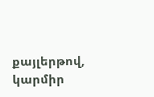քայլերթով, կարմիր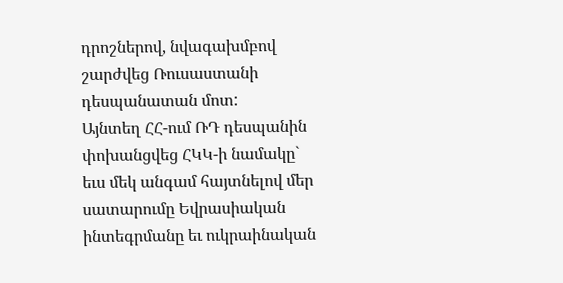դրոշներով, նվագախմբով շարժվեց Ռուսաստանի դեսպանատան մոտ:
Այնտեղ ՀՀ-ում ՌԴ դեսպանին փոխանցվեց ՀԿԿ-ի նամակը` եւս մեկ անգամ հայտնելով մեր սատարումը Եվրասիական ինտեգրմանը եւ ուկրաինական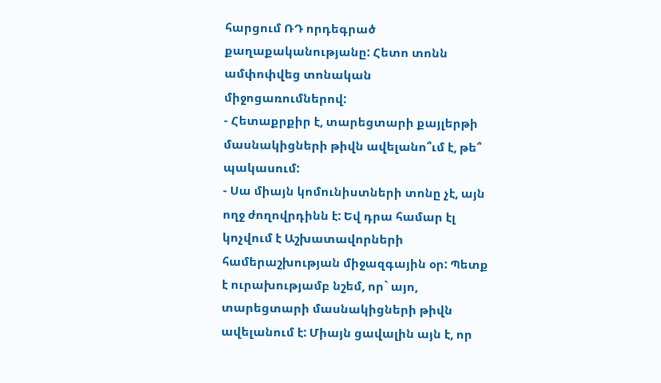հարցում ՌԴ որդեգրած քաղաքականությանը: Հետո տոնն ամփոփվեց տոնական միջոցառումներով:
- Հետաքրքիր է, տարեցտարի քայլերթի մասնակիցների թիվն ավելանո՞ւմ է, թե՞ պակասում:
- Սա միայն կոմունիստների տոնը չէ, այն ողջ ժողովրդինն է: Եվ դրա համար էլ կոչվում է Աշխատավորների համերաշխության միջազգային օր: Պետք է ուրախությամբ նշեմ, որ` այո, տարեցտարի մասնակիցների թիվն ավելանում է: Միայն ցավալին այն է, որ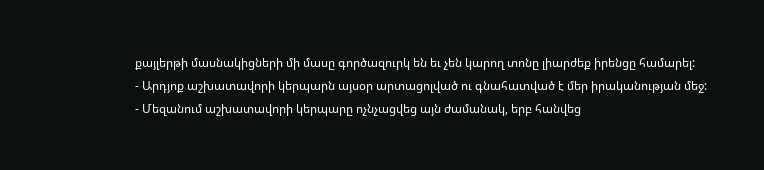քայլերթի մասնակիցների մի մասը գործազուրկ են եւ չեն կարող տոնը լիարժեք իրենցը համարել:
- Արդյոք աշխատավորի կերպարն այսօր արտացոլված ու գնահատված է մեր իրականության մեջ:
- Մեզանում աշխատավորի կերպարը ոչնչացվեց այն ժամանակ, երբ հանվեց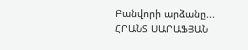Բանվորի արձանը...
ՀՐԱՆՏ ՍԱՐԱՖՅԱՆ